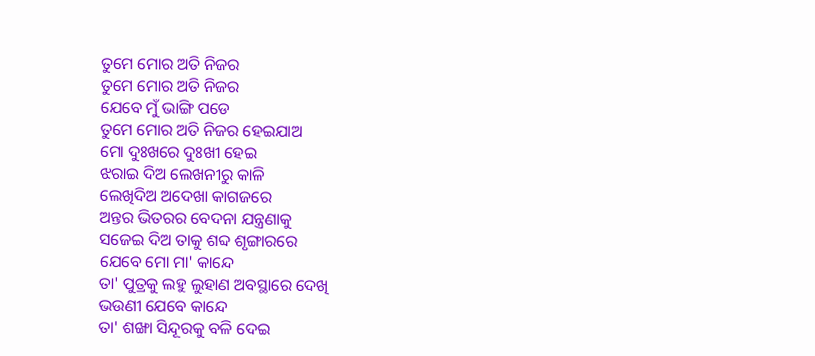ତୁମେ ମୋର ଅତି ନିଜର
ତୁମେ ମୋର ଅତି ନିଜର
ଯେବେ ମୁଁ ଭାଙ୍ଗି ପଡେ
ତୁମେ ମୋର ଅତି ନିଜର ହେଇଯାଅ
ମୋ ଦୁଃଖରେ ଦୁଃଖୀ ହେଇ
ଝରାଇ ଦିଅ ଲେଖନୀରୁ କାଳି
ଲେଖିଦିଅ ଅଦେଖା କାଗଜରେ
ଅନ୍ତର ଭିତରର ବେଦନା ଯନ୍ତ୍ରଣାକୁ
ସଜେଇ ଦିଅ ତାକୁ ଶବ୍ଦ ଶୃଙ୍ଗାରରେ
ଯେବେ ମୋ ମା' କାନ୍ଦେ
ତା' ପୁତ୍ରକୁ ଲହୁ ଲୁହାଣ ଅବସ୍ଥାରେ ଦେଖି
ଭଉଣୀ ଯେବେ କାନ୍ଦେ
ତା' ଶଙ୍ଖା ସିନ୍ଦୂରକୁ ବଳି ଦେଇ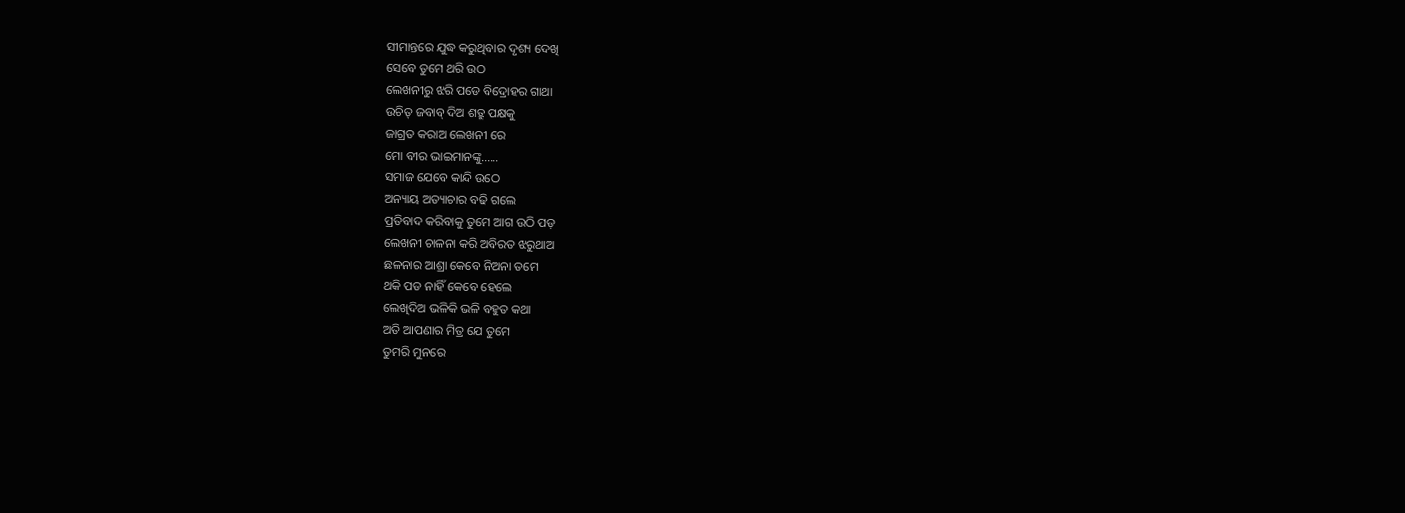ସୀମାନ୍ତରେ ଯୁଦ୍ଧ କରୁଥିବାର ଦୃଶ୍ୟ ଦେଖି
ସେବେ ତୁମେ ଥରି ଉଠ
ଲେଖନୀରୁ ଝରି ପଡେ ବିଦ୍ରୋହର ଗାଥା
ଉଚିତ୍ ଜବାବ୍ ଦିଅ ଶତ୍ରୁ ପକ୍ଷକୁ
ଜାଗ୍ରତ କରାଅ ଲେଖନୀ ରେ
ମୋ ବୀର ଭାଇମାନଙ୍କୁ......
ସମାଜ ଯେବେ କାନ୍ଦି ଉଠେ
ଅନ୍ୟାୟ ଅତ୍ୟାଚାର ବଢି ଗଲେ
ପ୍ରତିବାଦ କରିବାକୁ ତୁମେ ଆଗ ଉଠି ପଡ଼
ଲେଖନୀ ଚାଳନା କରି ଅବିରତ ଝରୁଥାଅ
ଛଳନାର ଆଶ୍ରା କେବେ ନିଅନା ତମେ
ଥକି ପଡ ନାହିଁ କେବେ ହେଲେ
ଲେଖିଦିଅ ଭଳିକି ଭଳି ବହୁତ କଥା
ଅତି ଆପଣାର ମିତ୍ର ଯେ ତୁମେ
ତୁମରି ମୁନରେ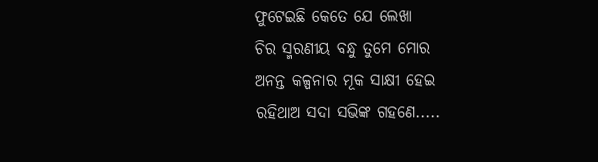ଫୁଟେଇଛି କେତେ ଯେ ଲେଖା
ଚିର ସ୍ମରଣୀୟ ବନ୍ଧୁ ତୁମେ ମୋର
ଅନନ୍ତ କଳ୍ପନାର ମୂକ ସାକ୍ଷୀ ହେଇ
ରହିଥାଅ ସଦା ସଭିଙ୍କ ଗହଣେ.....